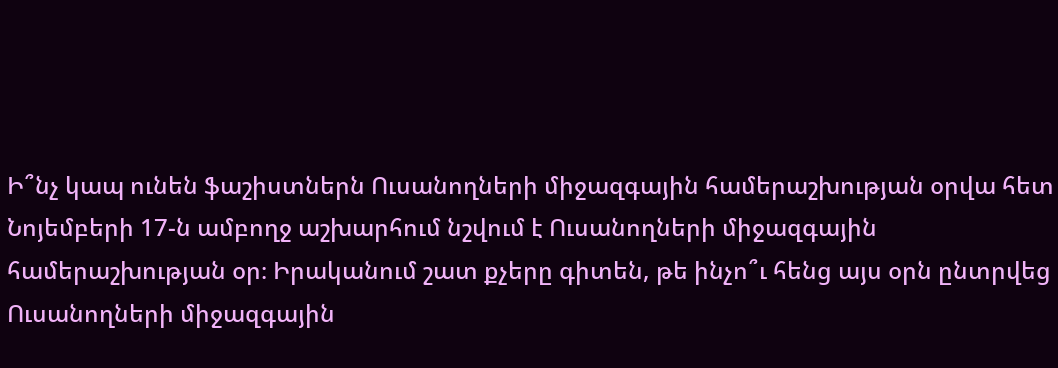Ի՞նչ կապ ունեն ֆաշիստներն Ուսանողների միջազգային համերաշխության օրվա հետ
Նոյեմբերի 17-ն ամբողջ աշխարհում նշվում է Ուսանողների միջազգային համերաշխության օր։ Իրականում շատ քչերը գիտեն, թե ինչո՞ւ հենց այս օրն ընտրվեց Ուսանողների միջազգային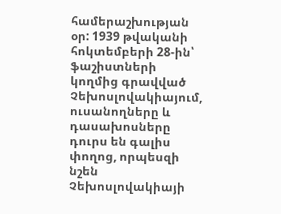համերաշխության օր: 1939 թվականի հոկտեմբերի 28-ին՝ ֆաշիստների կողմից գրավված Չեխոսլովակիայում, ուսանողները և դասախոսները դուրս են գալիս փողոց, որպեսզի նշեն Չեխոսլովակիայի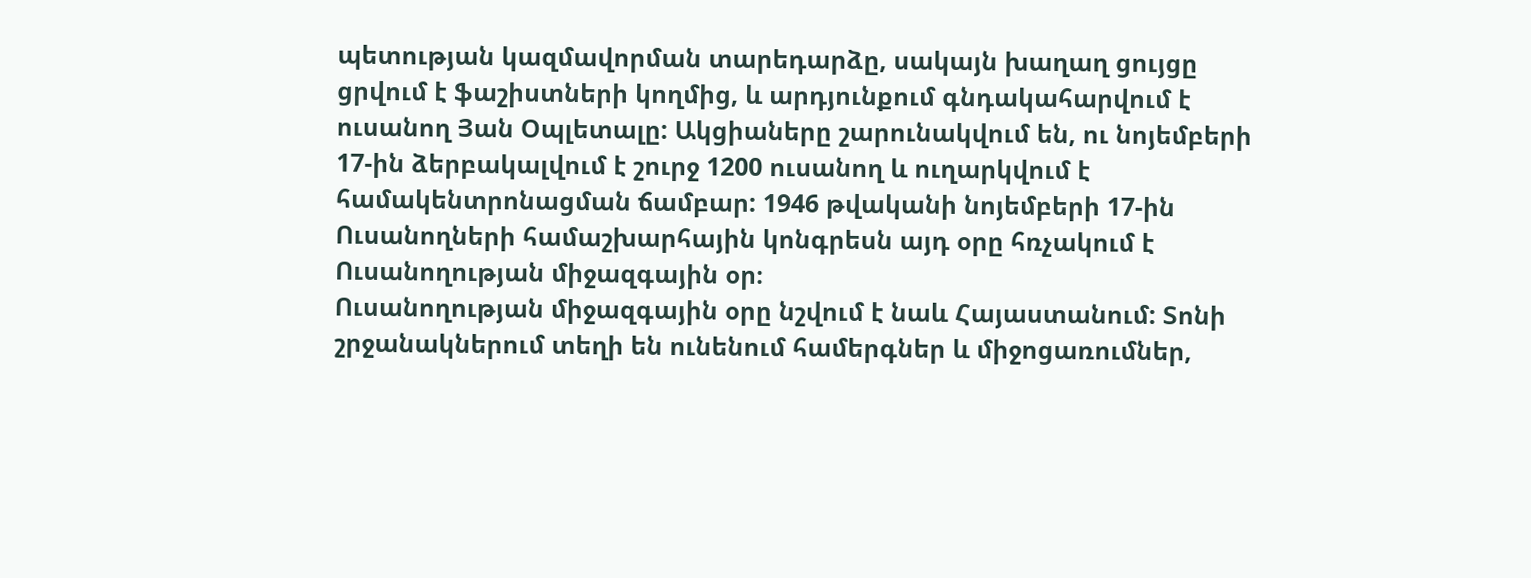պետության կազմավորման տարեդարձը, սակայն խաղաղ ցույցը ցրվում է ֆաշիստների կողմից, և արդյունքում գնդակահարվում է ուսանող Յան Օպլետալը: Ակցիաները շարունակվում են, ու նոյեմբերի 17-ին ձերբակալվում է շուրջ 1200 ուսանող և ուղարկվում է համակենտրոնացման ճամբար: 1946 թվականի նոյեմբերի 17-ին Ուսանողների համաշխարհային կոնգրեսն այդ օրը հռչակում է Ուսանողության միջազգային օր։
Ուսանողության միջազգային օրը նշվում է նաև Հայաստանում: Տոնի շրջանակներում տեղի են ունենում համերգներ և միջոցառումներ,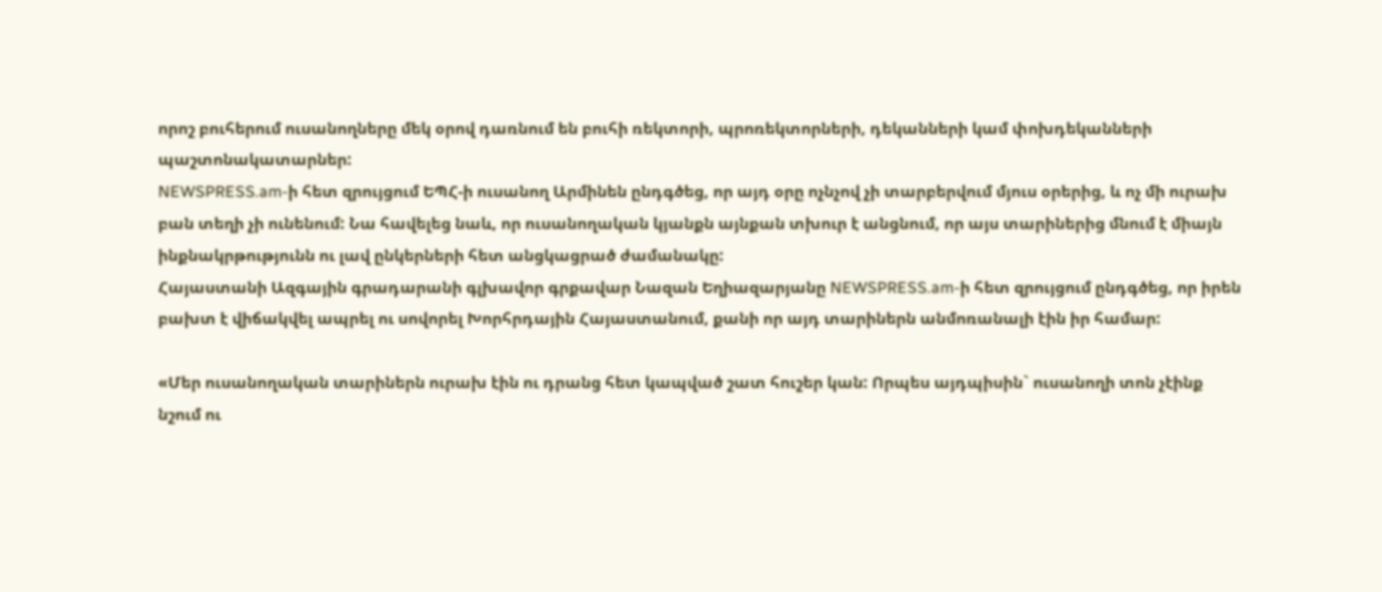որոշ բուհերում ուսանողները մեկ օրով դառնում են բուհի ռեկտորի, պրոռեկտորների, դեկանների կամ փոխդեկանների պաշտոնակատարներ:
NEWSPRESS.am-ի հետ զրույցում ԵՊՀ-ի ուսանող Արմինեն ընդգծեց, որ այդ օրը ոչնչով չի տարբերվում մյուս օրերից, և ոչ մի ուրախ բան տեղի չի ունենում: Նա հավելեց նաև, որ ուսանողական կյանքն այնքան տխուր է անցնում, որ այս տարիներից մնում է միայն ինքնակրթությունն ու լավ ընկերների հետ անցկացրած ժամանակը:
Հայաստանի Ազգային գրադարանի գլխավոր գրքավար Նազան Եղիազարյանը NEWSPRESS.am-ի հետ զրույցում ընդգծեց, որ իրեն բախտ է վիճակվել ապրել ու սովորել Խորհրդային Հայաստանում, քանի որ այդ տարիներն անմոռանալի էին իր համար:

«Մեր ուսանողական տարիներն ուրախ էին ու դրանց հետ կապված շատ հուշեր կան: Որպես այդպիսին` ուսանողի տոն չէինք նշում ու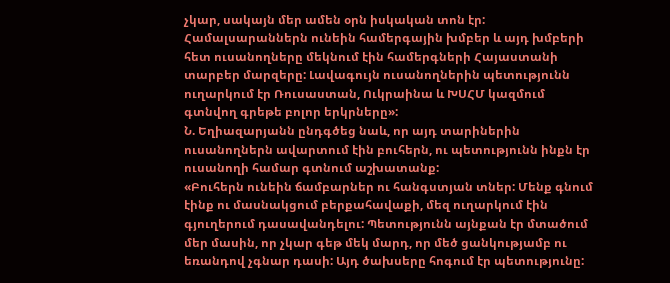չկար, սակայն մեր ամեն օրն իսկական տոն էր: Համալսարաններն ունեին համերգային խմբեր և այդ խմբերի հետ ուսանողները մեկնում էին համերգների Հայաստանի տարբեր մարզերը: Լավագույն ուսանողներին պետությունն ուղարկում էր Ռուսաստան, Ուկրաինա և ԽՍՀՄ կազմում գտնվող գրեթե բոլոր երկրները»:
Ն. Եղիազարյանն ընդգծեց նաև, որ այդ տարիներին ուսանողներն ավարտում էին բուհերն, ու պետությունն ինքն էր ուսանողի համար գտնում աշխատանք:
«Բուհերն ունեին ճամբարներ ու հանգստյան տներ: Մենք գնում էինք ու մասնակցում բերքահավաքի, մեզ ուղարկում էին գյուղերում դասավանդելու: Պետությունն այնքան էր մտածում մեր մասին, որ չկար գեթ մեկ մարդ, որ մեծ ցանկությամբ ու եռանդով չգնար դասի: Այդ ծախսերը հոգում էր պետությունը: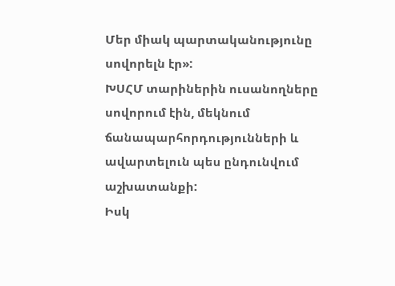Մեր միակ պարտականությունը սովորելն էր»:
ԽՍՀՄ տարիներին ուսանողները սովորում էին, մեկնում ճանապարհորդությունների և ավարտելուն պես ընդունվում աշխատանքի:
Իսկ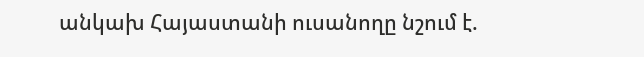անկախ Հայաստանի ուսանողը նշում է.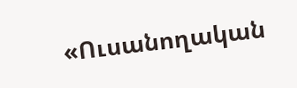«Ուսանողական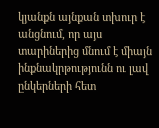կյանքն այնքան տխուր է անցնում, որ այս տարիներից մնում է միայն ինքնակրթությունն ու լավ ընկերների հետ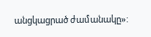անցկացրած ժամանակը»: